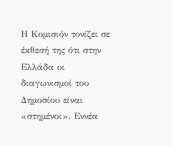Η Κομισιόν τονίζει σε έκθεσή της ότι στην Ελλάδα οι διαγωνισμοί του Δημοσίου είναι «στημένοι». Εννέα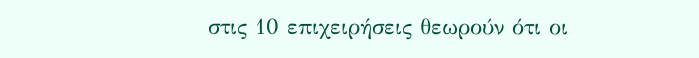στις 10 επιχειρήσεις θεωρούν ότι οι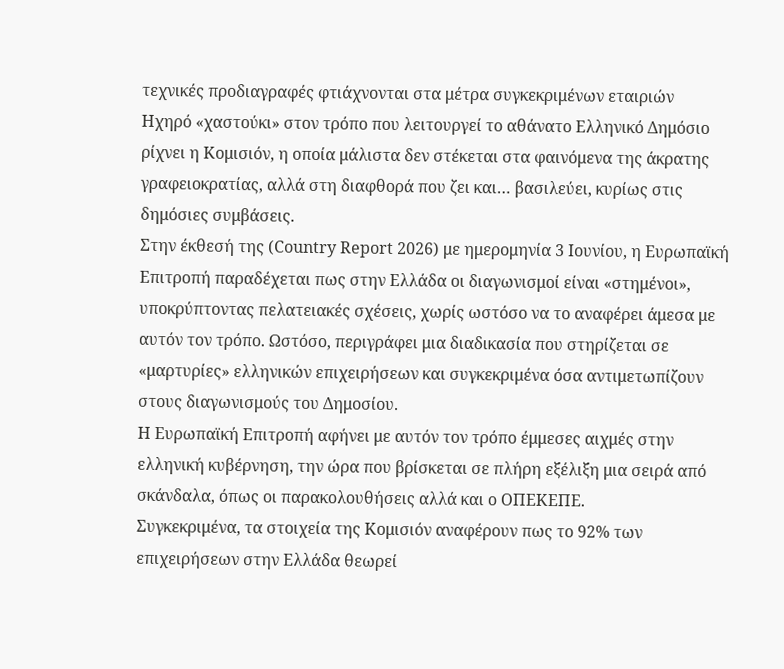τεχνικές προδιαγραφές φτιάχνονται στα μέτρα συγκεκριμένων εταιριών
Ηχηρό «χαστούκι» στον τρόπο που λειτουργεί το αθάνατο Ελληνικό Δημόσιο ρίχνει η Κομισιόν, η οποία μάλιστα δεν στέκεται στα φαινόμενα της άκρατης γραφειοκρατίας, αλλά στη διαφθορά που ζει και… βασιλεύει, κυρίως στις δημόσιες συμβάσεις.
Στην έκθεσή της (Country Report 2026) με ημερομηνία 3 Ιουνίου, η Ευρωπαϊκή Επιτροπή παραδέχεται πως στην Ελλάδα οι διαγωνισμοί είναι «στημένοι», υποκρύπτοντας πελατειακές σχέσεις, χωρίς ωστόσο να το αναφέρει άμεσα με αυτόν τον τρόπο. Ωστόσο, περιγράφει μια διαδικασία που στηρίζεται σε «μαρτυρίες» ελληνικών επιχειρήσεων και συγκεκριμένα όσα αντιμετωπίζουν στους διαγωνισμούς του Δημοσίου.
Η Ευρωπαϊκή Επιτροπή αφήνει με αυτόν τον τρόπο έμμεσες αιχμές στην ελληνική κυβέρνηση, την ώρα που βρίσκεται σε πλήρη εξέλιξη μια σειρά από σκάνδαλα, όπως οι παρακολουθήσεις αλλά και ο ΟΠΕΚΕΠΕ.
Συγκεκριμένα, τα στοιχεία της Κομισιόν αναφέρουν πως το 92% των επιχειρήσεων στην Ελλάδα θεωρεί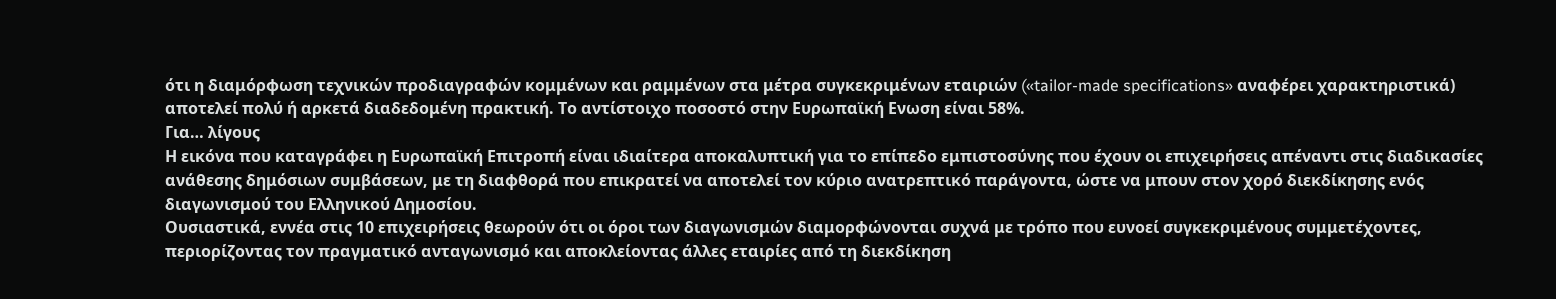ότι η διαμόρφωση τεχνικών προδιαγραφών κομμένων και ραμμένων στα μέτρα συγκεκριμένων εταιριών («tailor-made specifications» αναφέρει χαρακτηριστικά) αποτελεί πολύ ή αρκετά διαδεδομένη πρακτική. Το αντίστοιχο ποσοστό στην Ευρωπαϊκή Ενωση είναι 58%.
Για… λίγους
Η εικόνα που καταγράφει η Ευρωπαϊκή Επιτροπή είναι ιδιαίτερα αποκαλυπτική για το επίπεδο εμπιστοσύνης που έχουν οι επιχειρήσεις απέναντι στις διαδικασίες ανάθεσης δημόσιων συμβάσεων, με τη διαφθορά που επικρατεί να αποτελεί τον κύριο ανατρεπτικό παράγοντα, ώστε να μπουν στον χορό διεκδίκησης ενός διαγωνισμού του Ελληνικού Δημοσίου.
Ουσιαστικά, εννέα στις 10 επιχειρήσεις θεωρούν ότι οι όροι των διαγωνισμών διαμορφώνονται συχνά με τρόπο που ευνοεί συγκεκριμένους συμμετέχοντες, περιορίζοντας τον πραγματικό ανταγωνισμό και αποκλείοντας άλλες εταιρίες από τη διεκδίκηση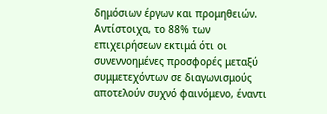δημόσιων έργων και προμηθειών.
Αντίστοιχα, το 88% των επιχειρήσεων εκτιμά ότι οι συνεννοημένες προσφορές μεταξύ συμμετεχόντων σε διαγωνισμούς αποτελούν συχνό φαινόμενο, έναντι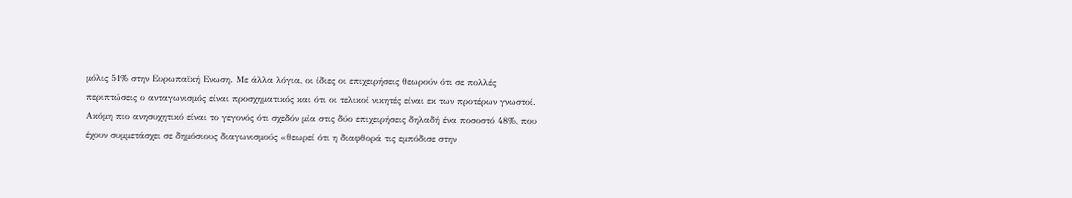μόλις 51% στην Ευρωπαϊκή Ενωση. Με άλλα λόγια, οι ίδιες οι επιχειρήσεις θεωρούν ότι σε πολλές περιπτώσεις ο ανταγωνισμός είναι προσχηματικός και ότι οι τελικοί νικητές είναι εκ των προτέρων γνωστοί.
Ακόμη πιο ανησυχητικό είναι το γεγονός ότι σχεδόν μία στις δύο επιχειρήσεις δηλαδή ένα ποσοστό 48%, που έχουν συμμετάσχει σε δημόσιους διαγωνισμούς «θεωρεί ότι η διαφθορά τις εμπόδισε στην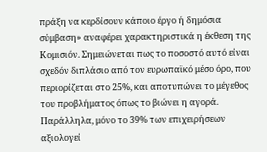πράξη να κερδίσουν κάποιο έργο ή δημόσια σύμβαση» αναφέρει χαρακτηριστικά η έκθεση της Κομισιόν. Σημειώνεται πως το ποσοστό αυτό είναι σχεδόν διπλάσιο από τον ευρωπαϊκό μέσο όρο, που περιορίζεται στο 25%, και αποτυπώνει το μέγεθος του προβλήματος όπως το βιώνει η αγορά.
Παράλληλα, μόνο το 39% των επιχειρήσεων αξιολογεί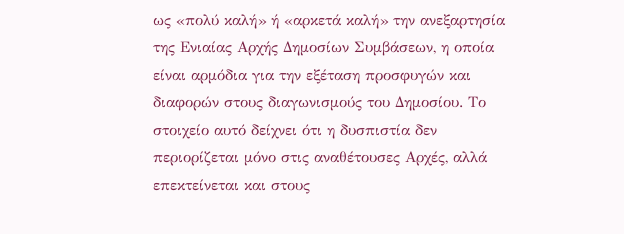ως «πολύ καλή» ή «αρκετά καλή» την ανεξαρτησία της Ενιαίας Αρχής Δημοσίων Συμβάσεων, η οποία είναι αρμόδια για την εξέταση προσφυγών και διαφορών στους διαγωνισμούς του Δημοσίου. Το στοιχείο αυτό δείχνει ότι η δυσπιστία δεν περιορίζεται μόνο στις αναθέτουσες Αρχές, αλλά επεκτείνεται και στους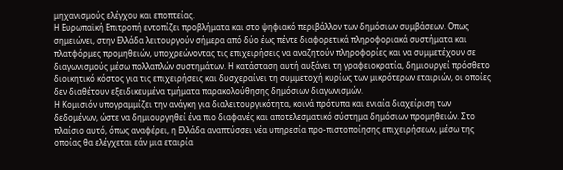μηχανισμούς ελέγχου και εποπτείας.
Η Ευρωπαϊκή Επιτροπή εντοπίζει προβλήματα και στο ψηφιακό περιβάλλον των δημόσιων συμβάσεων. Οπως σημειώνει, στην Ελλάδα λειτουργούν σήμερα από δύο έως πέντε διαφορετικά πληροφοριακά συστήματα και πλατφόρμες προμηθειών, υποχρεώνοντας τις επιχειρήσεις να αναζητούν πληροφορίες και να συμμετέχουν σε διαγωνισμούς μέσω πολλαπλών συστημάτων. Η κατάσταση αυτή αυξάνει τη γραφειοκρατία, δημιουργεί πρόσθετο διοικητικό κόστος για τις επιχειρήσεις και δυσχεραίνει τη συμμετοχή κυρίως των μικρότερων εταιριών, οι οποίες δεν διαθέτουν εξειδικευμένα τμήματα παρακολούθησης δημόσιων διαγωνισμών.
Η Κομισιόν υπογραμμίζει την ανάγκη για διαλειτουργικότητα, κοινά πρότυπα και ενιαία διαχείριση των δεδομένων, ώστε να δημιουργηθεί ένα πιο διαφανές και αποτελεσματικό σύστημα δημόσιων προμηθειών. Στο πλαίσιο αυτό, όπως αναφέρει, η Ελλάδα αναπτύσσει νέα υπηρεσία προ-πιστοποίησης επιχειρήσεων, μέσω της οποίας θα ελέγχεται εάν μια εταιρία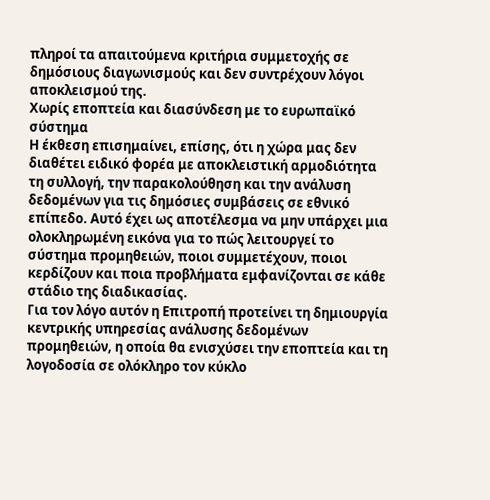πληροί τα απαιτούμενα κριτήρια συμμετοχής σε δημόσιους διαγωνισμούς και δεν συντρέχουν λόγοι αποκλεισμού της.
Χωρίς εποπτεία και διασύνδεση με το ευρωπαϊκό σύστημα
Η έκθεση επισημαίνει, επίσης, ότι η χώρα μας δεν διαθέτει ειδικό φορέα με αποκλειστική αρμοδιότητα τη συλλογή, την παρακολούθηση και την ανάλυση δεδομένων για τις δημόσιες συμβάσεις σε εθνικό επίπεδο. Αυτό έχει ως αποτέλεσμα να μην υπάρχει μια ολοκληρωμένη εικόνα για το πώς λειτουργεί το σύστημα προμηθειών, ποιοι συμμετέχουν, ποιοι κερδίζουν και ποια προβλήματα εμφανίζονται σε κάθε στάδιο της διαδικασίας.
Για τον λόγο αυτόν η Επιτροπή προτείνει τη δημιουργία κεντρικής υπηρεσίας ανάλυσης δεδομένων προμηθειών, η οποία θα ενισχύσει την εποπτεία και τη λογοδοσία σε ολόκληρο τον κύκλο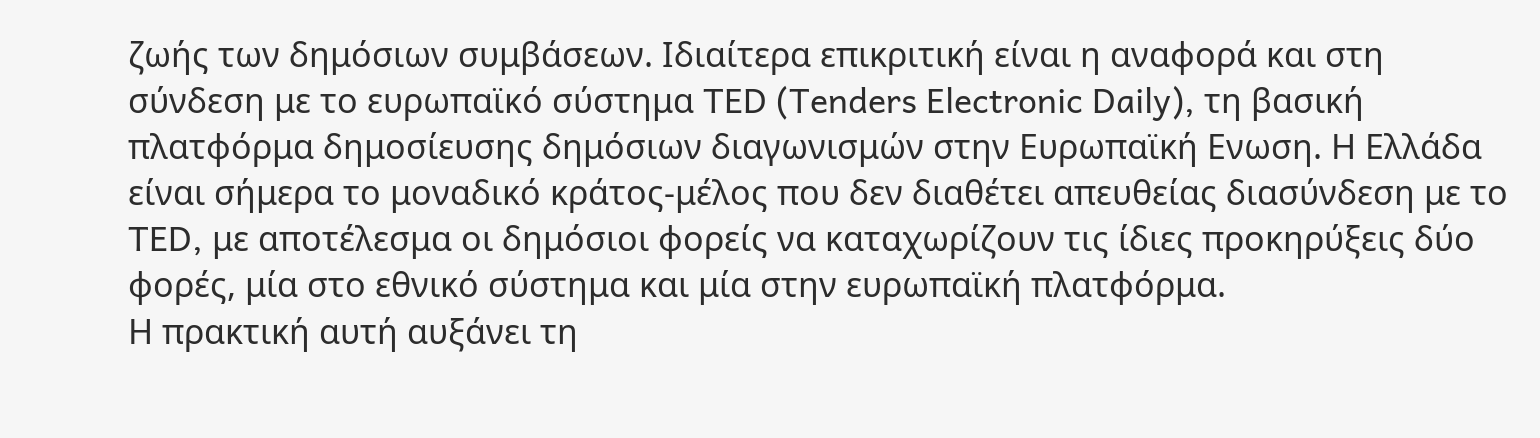ζωής των δημόσιων συμβάσεων. Ιδιαίτερα επικριτική είναι η αναφορά και στη σύνδεση με το ευρωπαϊκό σύστημα TED (Tenders Electronic Daily), τη βασική πλατφόρμα δημοσίευσης δημόσιων διαγωνισμών στην Ευρωπαϊκή Ενωση. Η Ελλάδα είναι σήμερα το μοναδικό κράτος-μέλος που δεν διαθέτει απευθείας διασύνδεση με το TED, με αποτέλεσμα οι δημόσιοι φορείς να καταχωρίζουν τις ίδιες προκηρύξεις δύο φορές, μία στο εθνικό σύστημα και μία στην ευρωπαϊκή πλατφόρμα.
Η πρακτική αυτή αυξάνει τη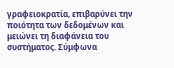γραφειοκρατία, επιβαρύνει την ποιότητα των δεδομένων και μειώνει τη διαφάνεια του συστήματος. Σύμφωνα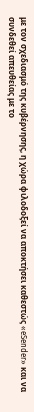με τον σχεδιασμό της κυβέρνησης, η χώρα φιλοδοξεί να αποκτήσει καθεστώς «eSender» και να συνδεθεί απευθείας με το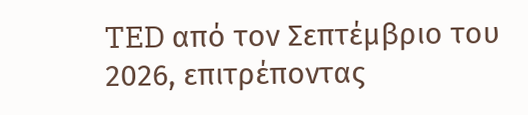TED από τον Σεπτέμβριο του 2026, επιτρέποντας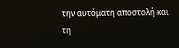την αυτόματη αποστολή και τη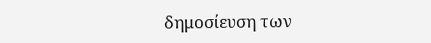δημοσίευση των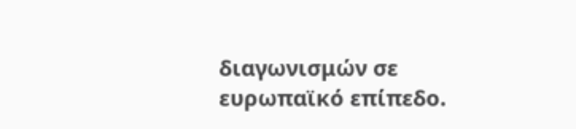διαγωνισμών σε ευρωπαϊκό επίπεδο.